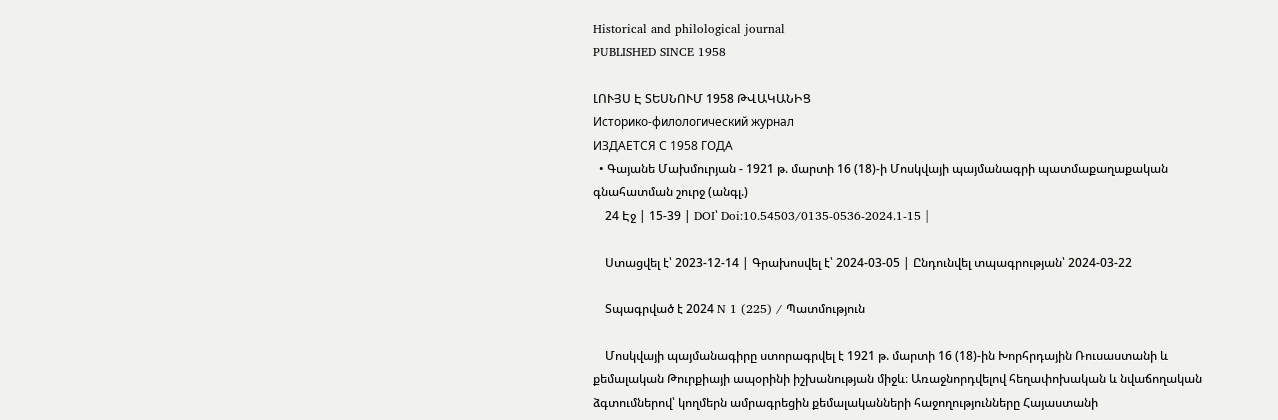Historical and philological journal
PUBLISHED SINCE 1958

ԼՈՒՅՍ Է ՏԵՍՆՈՒՄ 1958 ԹՎԱԿԱՆԻՑ
Историко-филологический журнал
ИЗДАЕТСЯ С 1958 ГОДА
  • Գայանե Մախմուրյան - 1921 թ. մարտի 16 (18)-ի Մոսկվայի պայմանագրի պատմաքաղաքական գնահատման շուրջ (անգլ.)
    24 Էջ | 15-39 | DOI՝ Doi:10.54503/0135-0536-2024.1-15 |

    Ստացվել է՝ 2023-12-14 | Գրախոսվել է՝ 2024-03-05 | Ընդունվել տպագրության՝ 2024-03-22

    Տպագրված է 2024 N 1 (225) / Պատմություն

    Մոսկվայի պայմանագիրը ստորագրվել է 1921 թ. մարտի 16 (18)-ին Խորհրդային Ռուսաստանի և քեմալական Թուրքիայի ապօրինի իշխանության միջև։ Առաջնորդվելով հեղափոխական և նվաճողական ձգտումներով՝ կողմերն ամրագրեցին քեմալականների հաջողությունները Հայաստանի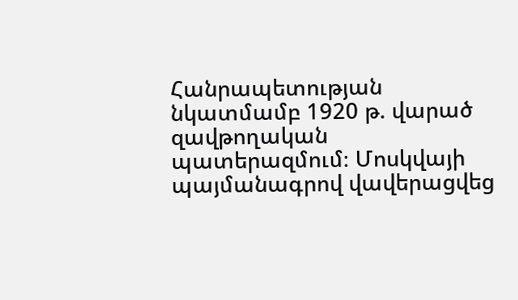Հանրապետության նկատմամբ 1920 թ. վարած զավթողական պատերազմում։ Մոսկվայի պայմանագրով վավերացվեց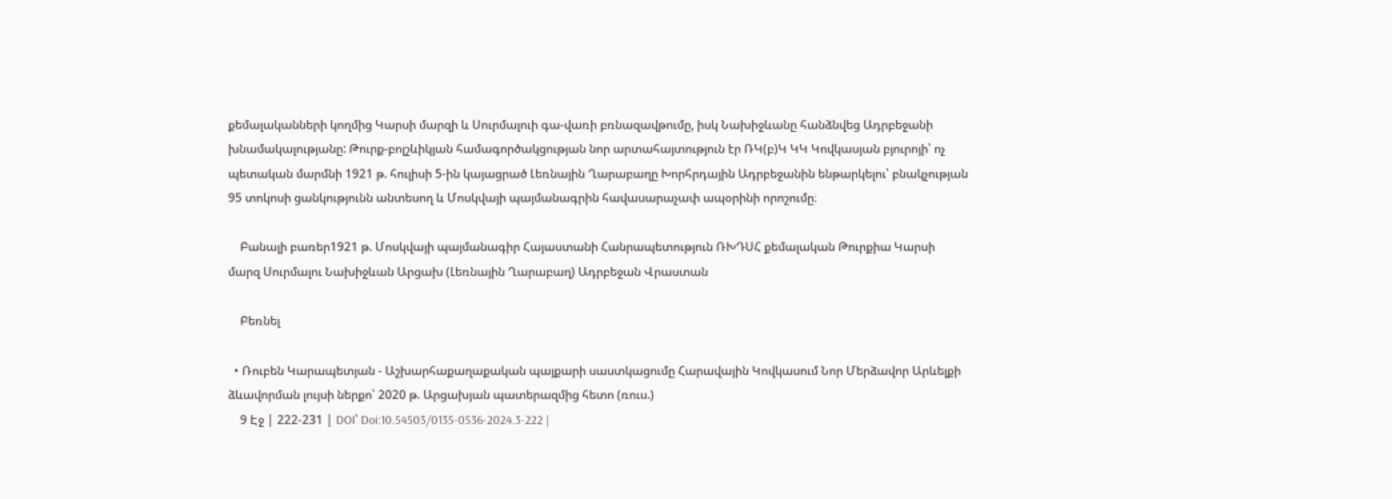քեմալականների կողմից Կարսի մարզի և Սուրմալուի գա-վառի բռնազավթումը, իսկ Նախիջևանը հանձնվեց Ադրբեջանի խնամակալությանը: Թուրք-բոլշևիկյան համագործակցության նոր արտահայտություն էր ՌԿ(բ)Կ ԿԿ Կովկասյան բյուրոյի՝ ոչ պետական մարմնի 1921 թ. հուլիսի 5-ին կայացրած Լեռնային Ղարաբաղը Խորհրդային Ադրբեջանին ենթարկելու՝ բնակչության 95 տոկոսի ցանկությունն անտեսող և Մոսկվայի պայմանագրին հավասարաչափ ապօրինի որոշումը։

    Բանալի բառեր1921 թ. Մոսկվայի պայմանագիր Հայաստանի Հանրապետություն ՌԽԴՍՀ քեմալական Թուրքիա Կարսի մարզ Սուրմալու Նախիջևան Արցախ (Լեռնային Ղարաբաղ) Ադրբեջան Վրաստան

    Բեռնել

  • Ռուբեն Կարապետյան - Աշխարհաքաղաքական պայքարի սաստկացումը Հարավային Կովկասում Նոր Մերձավոր Արևելքի ձևավորման լույսի ներքո՝ 2020 թ. Արցախյան պատերազմից հետո (ռուս.)
    9 Էջ | 222-231 | DOI՝ Doi:10.54503/0135-0536-2024.3-222 |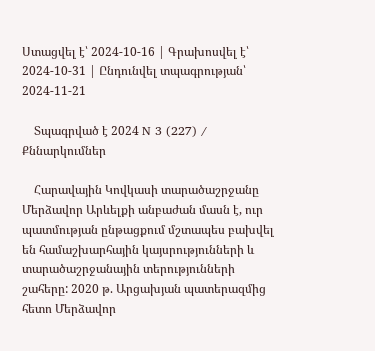Ստացվել է՝ 2024-10-16 | Գրախոսվել է՝ 2024-10-31 | Ընդունվել տպագրության՝ 2024-11-21

    Տպագրված է 2024 N 3 (227) / Քննարկումներ

    Հարավային Կովկասի տարածաշրջանը Մերձավոր Արևելքի անբաժան մասն է, ուր պատմության ընթացքում մշտապես բախվել են համաշխարհային կայսրությունների և տարածաշրջանային տերությունների շահերը: 2020 թ. Արցախյան պատերազմից հետո Մերձավոր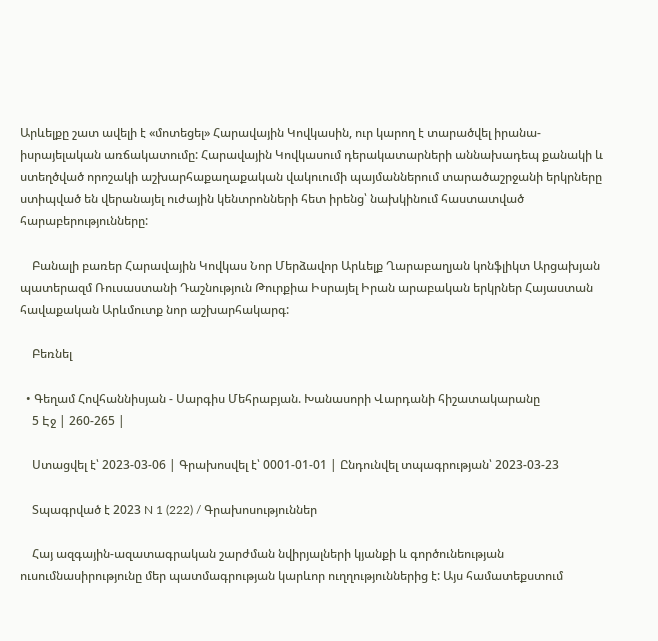Արևելքը շատ ավելի է «մոտեցել» Հարավային Կովկասին, ուր կարող է տարածվել իրանա-իսրայելական առճակատումը: Հարավային Կովկասում դերակատարների աննախադեպ քանակի և ստեղծված որոշակի աշխարհաքաղաքական վակուումի պայմաններում տարածաշրջանի երկրները ստիպված են վերանայել ուժային կենտրոնների հետ իրենց՝ նախկինում հաստատված հարաբերությունները:

    Բանալի բառեր Հարավային Կովկաս Նոր Մերձավոր Արևելք Ղարաբաղյան կոնֆլիկտ Արցախյան պատերազմ Ռուսաստանի Դաշնություն Թուրքիա Իսրայել Իրան արաբական երկրներ Հայաստան հավաքական Արևմուտք նոր աշխարհակարգ:

    Բեռնել

  • Գեղամ Հովհաննիսյան - Սարգիս Մեհրաբյան. Խանասորի Վարդանի հիշատակարանը
    5 Էջ | 260-265 |

    Ստացվել է՝ 2023-03-06 | Գրախոսվել է՝ 0001-01-01 | Ընդունվել տպագրության՝ 2023-03-23

    Տպագրված է 2023 N 1 (222) / Գրախոսություններ

    Հայ ազգային-ազատագրական շարժման նվիրյալների կյանքի և գործունեության ուսումնասիրությունը մեր պատմագրության կարևոր ուղղություններից է: Այս համատեքստում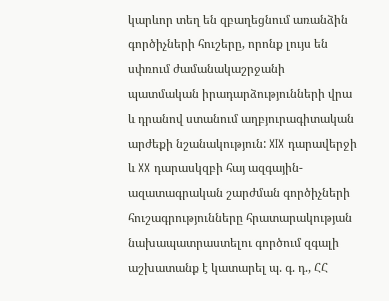կարևոր տեղ են զբաղեցնում առանձին գործիչների հուշերը, որոնք լույս են սփռում ժամանակաշրջանի պատմական իրադարձությունների վրա և դրանով ստանում աղբյուրագիտական արժեքի նշանակություն: XIX դարավերջի և XX դարասկզբի հայ ազգային-ազատագրական շարժման գործիչների հուշագրությունները հրատարակության նախապատրաստելու գործում զգալի աշխատանք է կատարել պ. գ. դ., ՀՀ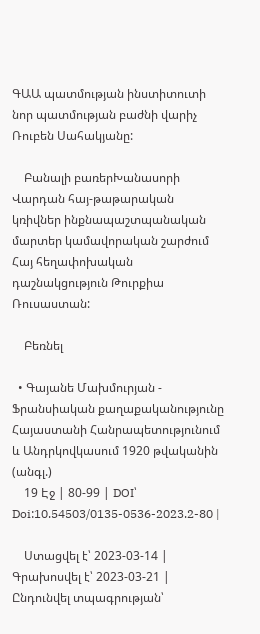ԳԱԱ պատմության ինստիտուտի նոր պատմության բաժնի վարիչ Ռուբեն Սահակյանը:

    Բանալի բառերԽանասորի Վարդան հայ-թաթարական կռիվներ ինքնապաշտպանական մարտեր կամավորական շարժում Հայ հեղափոխական դաշնակցություն Թուրքիա Ռուսաստան:

    Բեռնել

  • Գայանե Մախմուրյան - Ֆրանսիական քաղաքականությունը Հայաստանի Հանրապետությունում և Անդրկովկասում 1920 թվականին (անգլ.)
    19 Էջ | 80-99 | DOI՝ Doi:10.54503/0135-0536-2023.2-80 |

    Ստացվել է՝ 2023-03-14 | Գրախոսվել է՝ 2023-03-21 | Ընդունվել տպագրության՝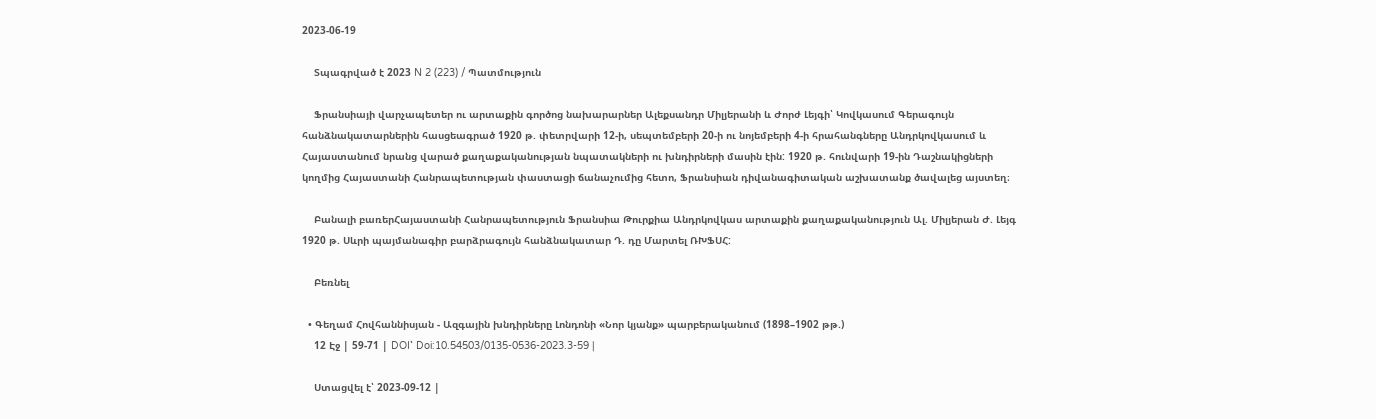2023-06-19

    Տպագրված է 2023 N 2 (223) / Պատմություն

    Ֆրանսիայի վարչապետեր ու արտաքին գործոց նախարարներ Ալեքսանդր Միլյերանի և Ժորժ Լեյգի՝ Կովկասում Գերագույն հանձնակատարներին հասցեագրած 1920 թ. փետրվարի 12-ի, սեպտեմբերի 20-ի ու նոյեմբերի 4-ի հրահանգները Անդրկովկասում և Հայաստանում նրանց վարած քաղաքականության նպատակների ու խնդիրների մասին էին: 1920 թ. հունվարի 19-ին Դաշնակիցների կողմից Հայաստանի Հանրապետության փաստացի ճանաչումից հետո, Ֆրանսիան դիվանագիտական աշխատանք ծավալեց այստեղ։

    Բանալի բառերՀայաստանի Հանրապետություն Ֆրանսիա Թուրքիա Անդրկովկաս արտաքին քաղաքականություն Ալ. Միլյերան Ժ. Լեյգ 1920 թ. Սևրի պայմանագիր բարձրագույն հանձնակատար Դ. դը Մարտել ՌԽՖՍՀ:

    Բեռնել

  • Գեղամ Հովհաննիսյան - Ազգային խնդիրները Լոնդոնի «Նոր կյանք» պարբերականում (1898–1902 թթ.)
    12 Էջ | 59-71 | DOI՝ Doi:10.54503/0135-0536-2023.3-59 |

    Ստացվել է՝ 2023-09-12 |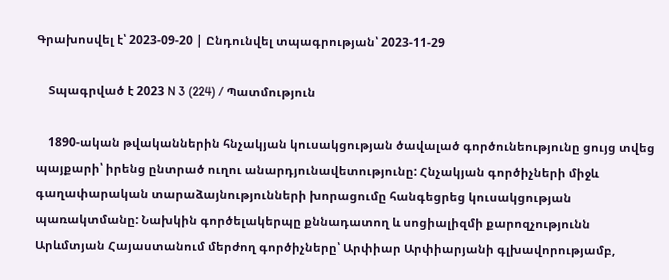Գրախոսվել է՝ 2023-09-20 | Ընդունվել տպագրության՝ 2023-11-29

    Տպագրված է 2023 N 3 (224) / Պատմություն

    1890-ական թվականներին հնչակյան կուսակցության ծավալած գործունեությունը ցույց տվեց պայքարի՝ իրենց ընտրած ուղու անարդյունավետությունը: Հնչակյան գործիչների միջև գաղափարական տարաձայնությունների խորացումը հանգեցրեց կուսակցության պառակտմանը: Նախկին գործելակերպը քննադատող և սոցիալիզմի քարոզչությունն Արևմտյան Հայաստանում մերժող գործիչները՝ Արփիար Արփիարյանի գլխավորությամբ,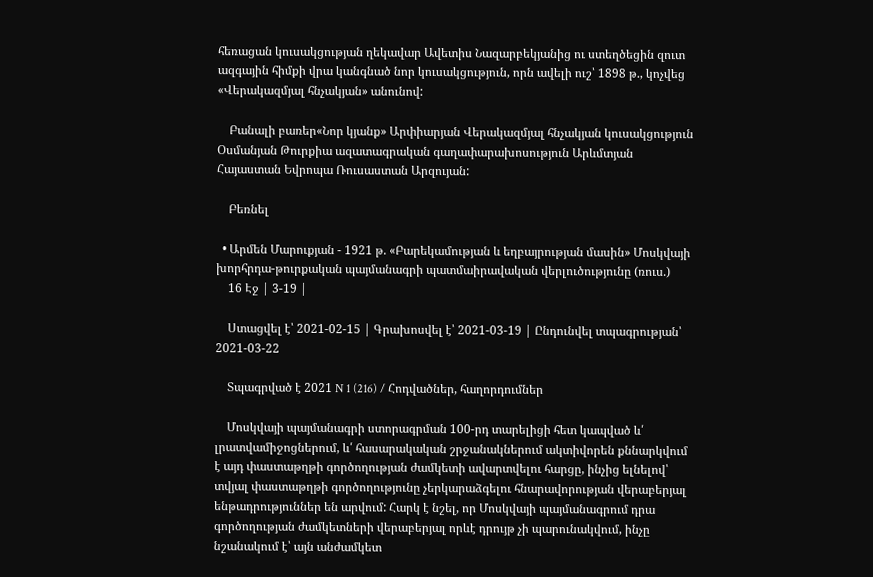հեռացան կուսակցության ղեկավար Ավետիս Նազարբեկյանից ու ստեղծեցին զուտ ազգային հիմքի վրա կանգնած նոր կուսակցություն, որն ավելի ուշ՝ 1898 թ., կոչվեց «Վերակազմյալ հնչակյան» անունով:

    Բանալի բառեր«Նոր կյանք» Արփիարյան Վերակազմյալ հնչակյան կուսակցություն Օսմանյան Թուրքիա ազատագրական գաղափարախոսություն Արևմտյան Հայաստան Եվրոպա Ռուսաստան Արզույան:

    Բեռնել

  • Արմեն Մարուքյան - 1921 թ. «Բարեկամության և եղբայրության մասին» Մոսկվայի խորհրդա-թուրքական պայմանագրի պատմաիրավական վերլուծությունը (ռուս.)
    16 Էջ | 3-19 |

    Ստացվել է՝ 2021-02-15 | Գրախոսվել է՝ 2021-03-19 | Ընդունվել տպագրության՝ 2021-03-22

    Տպագրված է 2021 N 1 (216) / Հոդվածներ, հաղորդումներ

    Մոսկվայի պայմանագրի ստորագրման 100-րդ տարելիցի հետ կապված և՛ լրատվամիջոցներում, և՛ հասարակական շրջանակներում ակտիվորեն քննարկվում է այդ փաստաթղթի գործողության ժամկետի ավարտվելու հարցը, ինչից ելնելով՝ տվյալ փաստաթղթի գործողությունը չերկարաձգելու հնարավորության վերաբերյալ ենթադրություններ են արվում: Հարկ է նշել, որ Մոսկվայի պայմանագրում դրա գործողության ժամկետների վերաբերյալ որևէ դրույթ չի պարունակվում, ինչը նշանակում է՝ այն անժամկետ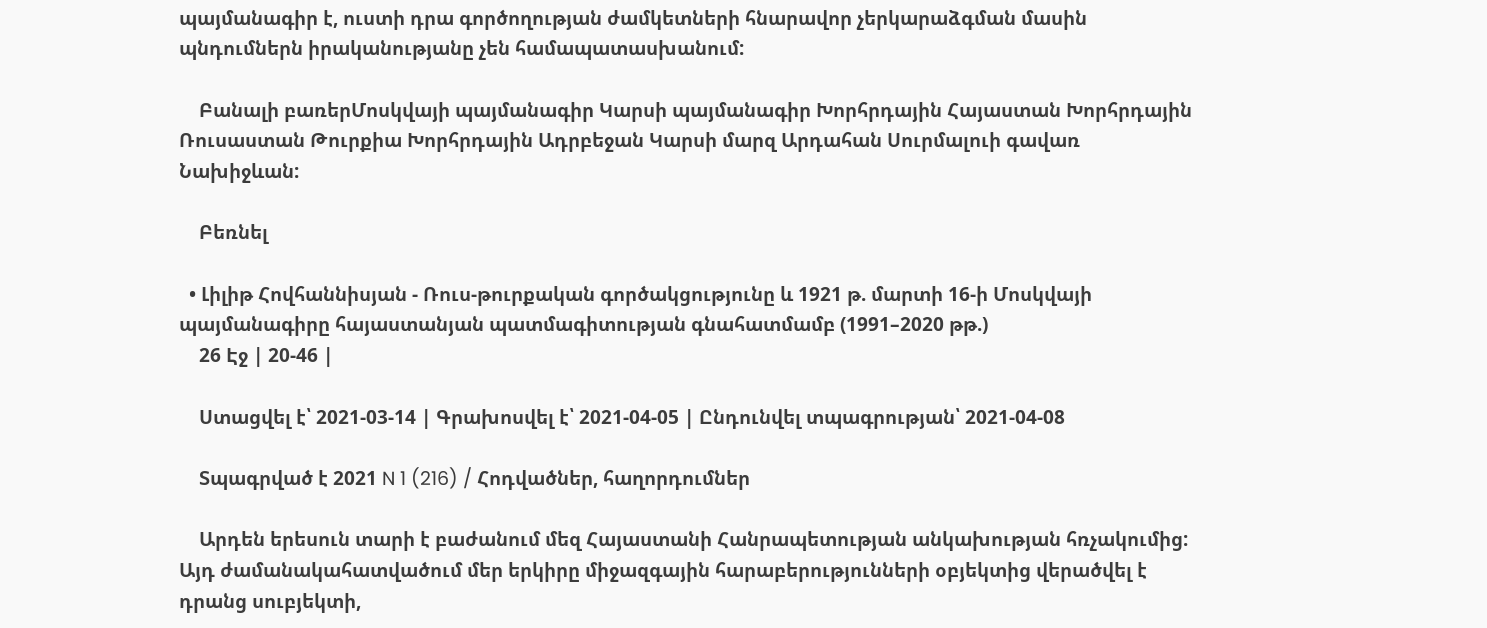պայմանագիր է, ուստի դրա գործողության ժամկետների հնարավոր չերկարաձգման մասին պնդումներն իրականությանը չեն համապատասխանում:

    Բանալի բառերՄոսկվայի պայմանագիր Կարսի պայմանագիր Խորհրդային Հայաստան Խորհրդային Ռուսաստան Թուրքիա Խորհրդային Ադրբեջան Կարսի մարզ Արդահան Սուրմալուի գավառ Նախիջևան:

    Բեռնել

  • Լիլիթ Հովհաննիսյան - Ռուս-թուրքական գործակցությունը և 1921 թ. մարտի 16-ի Մոսկվայի պայմանագիրը հայաստանյան պատմագիտության գնահատմամբ (1991–2020 թթ.)
    26 Էջ | 20-46 |

    Ստացվել է՝ 2021-03-14 | Գրախոսվել է՝ 2021-04-05 | Ընդունվել տպագրության՝ 2021-04-08

    Տպագրված է 2021 N 1 (216) / Հոդվածներ, հաղորդումներ

    Արդեն երեսուն տարի է բաժանում մեզ Հայաստանի Հանրապետության անկախության հռչակումից: Այդ ժամանակահատվածում մեր երկիրը միջազգային հարաբերությունների օբյեկտից վերածվել է դրանց սուբյեկտի,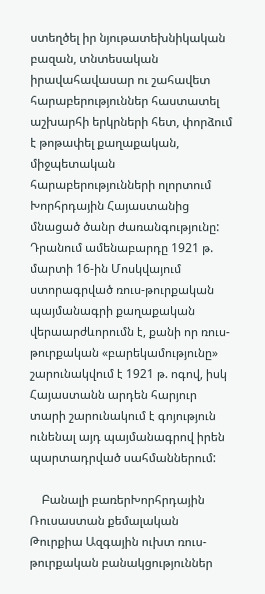ստեղծել իր նյութատեխնիկական բազան, տնտեսական իրավահավասար ու շահավետ հարաբերություններ հաստատել աշխարհի երկրների հետ, փորձում է թոթափել քաղաքական, միջպետական հարաբերությունների ոլորտում Խորհրդային Հայաստանից մնացած ծանր ժառանգությունը: Դրանում ամենաբարդը 1921 թ. մարտի 16-ին Մոսկվայում ստորագրված ռուս-թուրքական պայմանագրի քաղաքական վերաարժևորումն է, քանի որ ռուս-թուրքական «բարեկամությունը» շարունակվում է 1921 թ. ոգով, իսկ Հայաստանն արդեն հարյուր տարի շարունակում է գոյություն ունենալ այդ պայմանագրով իրեն պարտադրված սահմաններում:

    Բանալի բառերԽորհրդային Ռուսաստան քեմալական Թուրքիա Ազգային ուխտ ռուս-թուրքական բանակցություններ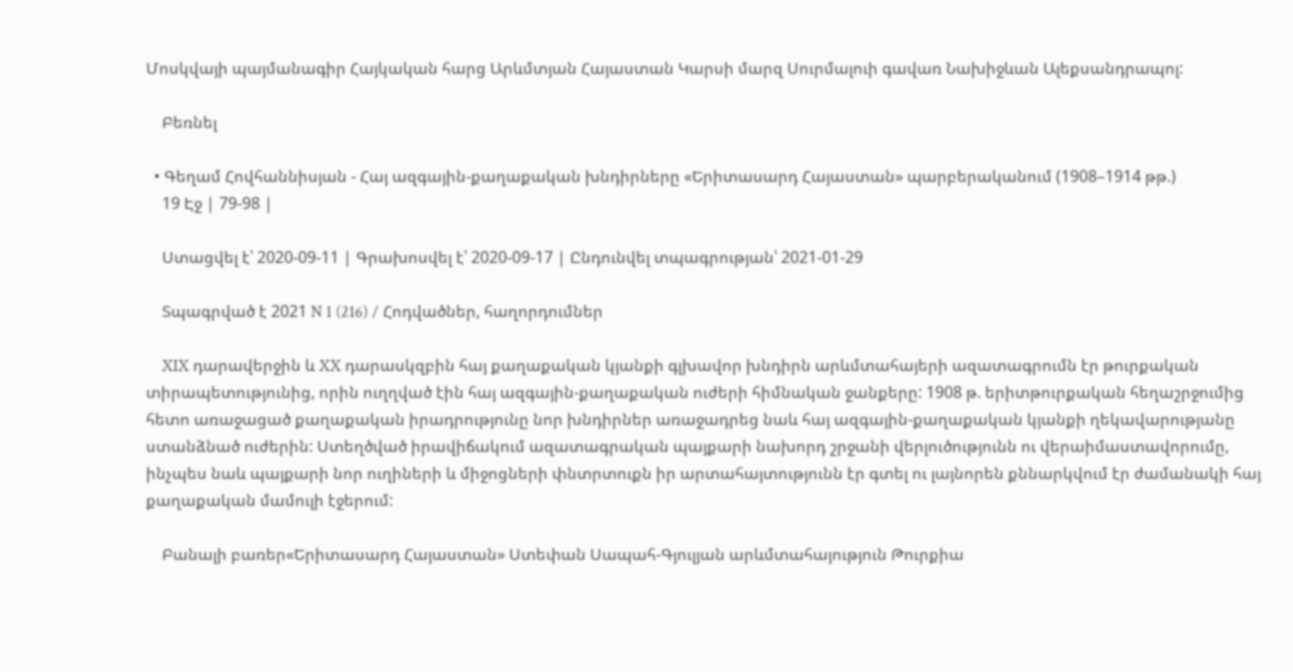Մոսկվայի պայմանագիր Հայկական հարց Արևմտյան Հայաստան Կարսի մարզ Սուրմալուի գավառ Նախիջևան Ալեքսանդրապոլ:

    Բեռնել

  • Գեղամ Հովհաննիսյան - Հայ ազգային-քաղաքական խնդիրները «Երիտասարդ Հայաստան» պարբերականում (1908–1914 թթ.)
    19 Էջ | 79-98 |

    Ստացվել է՝ 2020-09-11 | Գրախոսվել է՝ 2020-09-17 | Ընդունվել տպագրության՝ 2021-01-29

    Տպագրված է 2021 N 1 (216) / Հոդվածներ, հաղորդումներ

    XIX դարավերջին և XX դարասկզբին հայ քաղաքական կյանքի գլխավոր խնդիրն արևմտահայերի ազատագրումն էր թուրքական տիրապետությունից, որին ուղղված էին հայ ազգային-քաղաքական ուժերի հիմնական ջանքերը: 1908 թ. երիտթուրքական հեղաշրջումից հետո առաջացած քաղաքական իրադրությունը նոր խնդիրներ առաջադրեց նաև հայ ազգային-քաղաքական կյանքի ղեկավարությանը ստանձնած ուժերին: Ստեղծված իրավիճակում ազատագրական պայքարի նախորդ շրջանի վերլուծությունն ու վերաիմաստավորումը, ինչպես նաև պայքարի նոր ուղիների և միջոցների փնտրտուքն իր արտահայտությունն էր գտել ու լայնորեն քննարկվում էր ժամանակի հայ քաղաքական մամուլի էջերում:

    Բանալի բառեր«Երիտասարդ Հայաստան» Ստեփան Սապահ-Գյուլյան արևմտահայություն Թուրքիա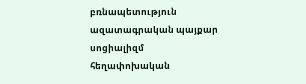բռնապետություն ազատագրական պայքար սոցիալիզմ հեղափոխական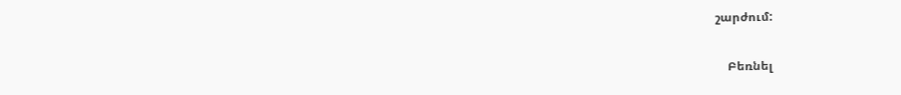շարժում:

    Բեռնել